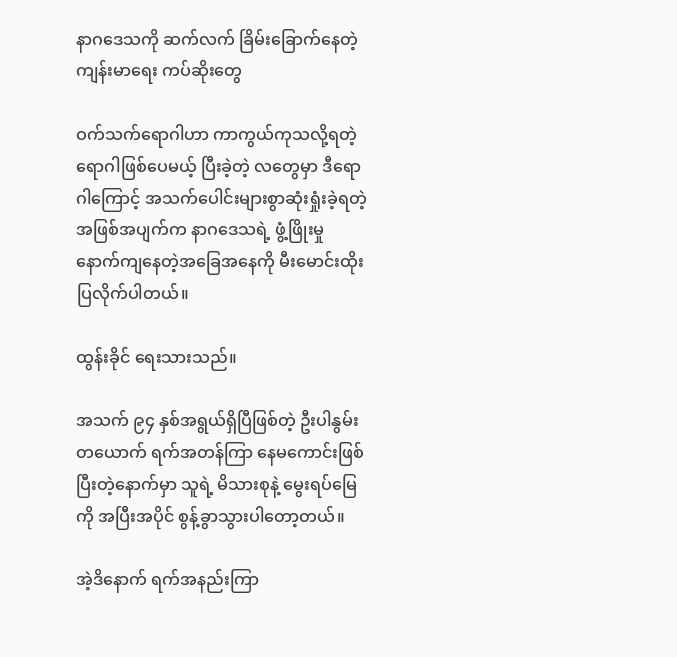နာဂဒေသကို ဆက်လက် ခြိမ်းခြောက်နေတဲ့ ကျန်းမာရေး ကပ်ဆိုးတွေ

ဝက်သက်ရောဂါဟာ ကာကွယ်ကုသလို့ရတဲ့ ရောဂါဖြစ်ပေမယ့် ပြီးခဲ့တဲ့ လတွေမှာ ဒီရောဂါကြောင့် အသက်ပေါင်းများစွာဆုံးရှုံးခဲ့ရတဲ့ အဖြစ်အပျက်က နာဂဒေသရဲ့ ဖွံ့ဖြိုးမှု နောက်ကျနေတဲ့အခြေအနေကို မီးမောင်းထိုးပြလိုက်ပါတယ်။

ထွန်းခိုင် ရေးသားသည်။

အသက် ၉၄ နှစ်အရွယ်ရှိပြီဖြစ်တဲ့ ဦးပါနွမ်းတယောက် ရက်အတန်ကြာ နေမကောင်းဖြစ်ပြီးတဲ့နောက်မှာ သူရဲ့ မိသားစုနဲ့ မွေးရပ်မြေကို အပြီးအပိုင် စွန့်ခွာသွားပါတော့တယ်။

အဲ့ဒိနောက် ရက်အနည်းကြာ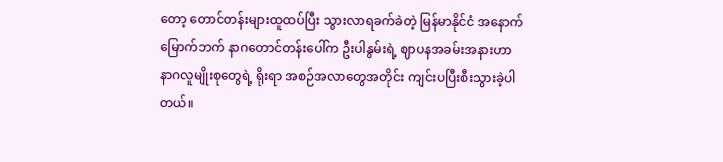တော့ တောင်တန်းများထူထပ်ပြီး သွားလာရခက်ခဲတဲ့ မြန်မာနိုင်ငံ အနောက် မြောက်ဘက် နာဂတောင်တန်းပေါ်က ဦးပါနွမ်းရဲ့ ဈာပနအခမ်းအနားဟာ နာဂလူမျိုးစုတွေရဲ့ ရိုးရာ အစဉ်အလာတွေအတိုင်း ကျင်းပပြီးစီးသွားခဲ့ပါတယ်။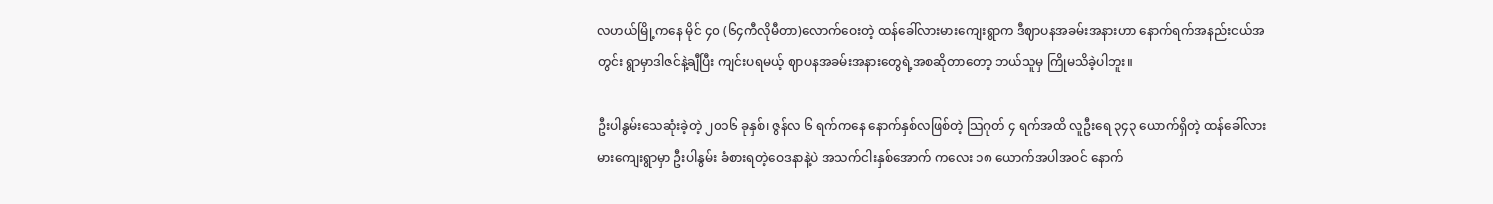လဟယ်မြို့ကနေ မိုင် ၄၀ (၆၄ကီလိုမီတာ)လောက်ဝေးတဲ့ ထန်ခေါ်လားမားကျေးရွာက ဒီဈာပနအခမ်းအနားဟာ နောက်ရက်အနည်းငယ်အတွင်း ရွာမှာဒါဇင်နဲ့ချီပြီး ကျင်းပရမယ့် ဈာပနအခမ်းအနားတွေရဲ့အစဆိုတာတော့ ဘယ်သူမှ ကြိုမသိခဲ့ပါဘူး။

ဦးပါနွမ်းသေဆုံးခဲ့တဲ့ ၂၀၁၆ ခုနှစ်၊ ဇွန်လ ၆ ရက်ကနေ နောက်နှစ်လဖြစ်တဲ့ သြဂုတ် ၄ ရက်အထိ လူဦးရေ ၃၄၃ ယောက်ရှိတဲ့ ထန်ခေါ်လားမားကျေးရွာမှာ ဦးပါနွမ်း ခံစားရတဲ့ဝေဒနာနဲ့ပဲ အသက်ငါးနှစ်အောက် ကလေး ၁၈ ယောက်အပါအဝင် နောက်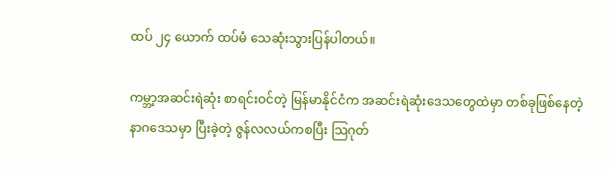ထပ် ၂၄ ယောက် ထပ်မံ သေဆုံးသွားပြန်ပါတယ်။

ကမ္ဘာ့အဆင်းရဲဆုံး စာရင်းဝင်တဲ့ မြန်မာနိုင်ငံက အဆင်းရဲဆုံးဒေသတွေထဲမှာ တစ်ခုဖြစ်နေတဲ့ နာဂဒေသမှာ ပြီးခဲ့တဲ့ ဇွန်လလယ်ကစပြီး သြဂုတ်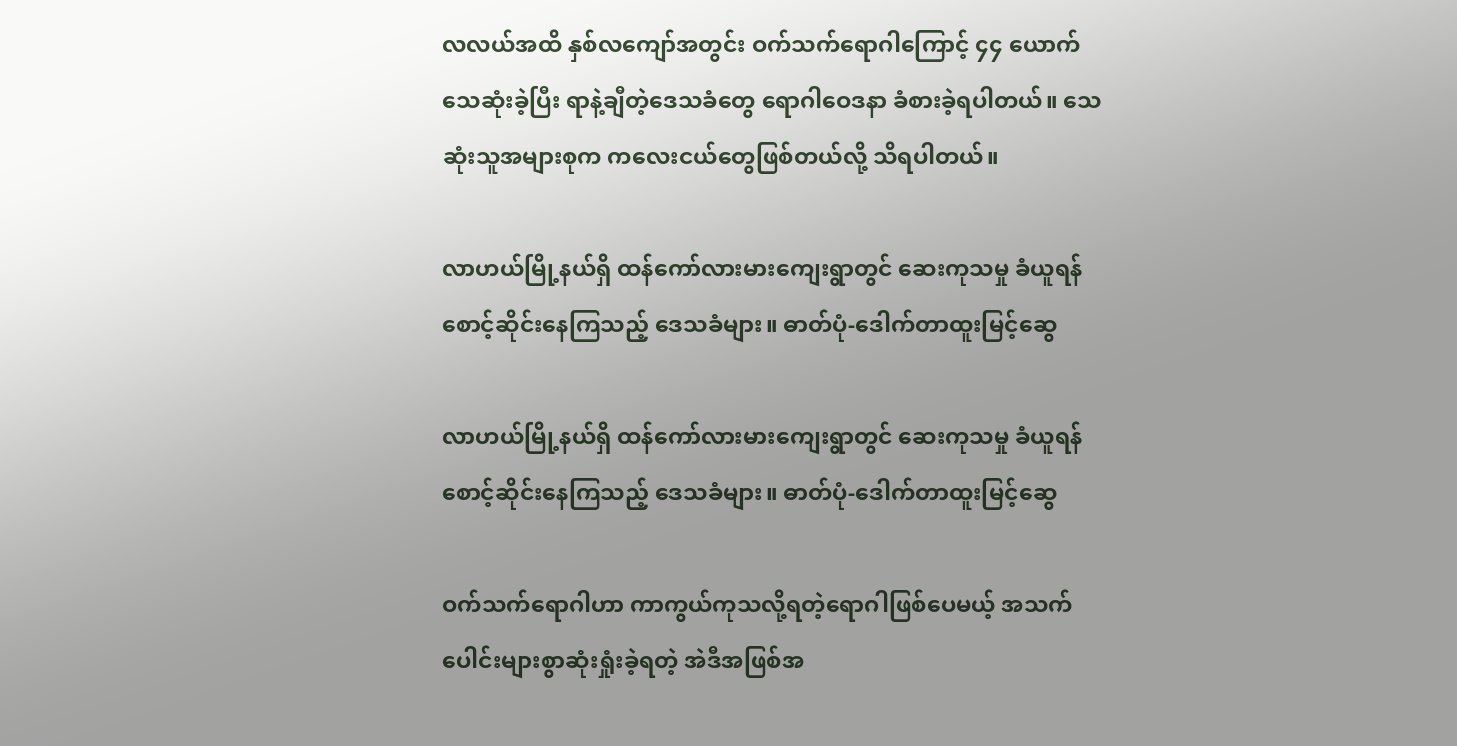လလယ်အထိ နှစ်လကျော်အတွင်း ဝက်သက်ရောဂါကြောင့် ၄၄ ယောက် သေဆုံးခဲ့ပြီး ရာနဲ့ချီတဲ့ဒေသခံတွေ ရောဂါဝေဒနာ ခံစားခဲ့ရပါတယ်။ သေဆုံးသူအများစုက ကလေးငယ်တွေဖြစ်တယ်လို့ သိရပါတယ်။

လာဟယ်မြို့နယ်ရှိ ထန်ကော်လားမားကျေးရွာတွင် ဆေးကုသမှု ခံယူရန် စောင့်ဆိုင်းနေကြသည့် ဒေသခံများ။ ဓာတ်ပုံ-ဒေါက်တာထူးမြင့်ဆွေ

လာဟယ်မြို့နယ်ရှိ ထန်ကော်လားမားကျေးရွာတွင် ဆေးကုသမှု ခံယူရန် စောင့်ဆိုင်းနေကြသည့် ဒေသခံများ။ ဓာတ်ပုံ-ဒေါက်တာထူးမြင့်ဆွေ

ဝက်သက်ရောဂါဟာ ကာကွယ်ကုသလို့ရတဲ့ရောဂါဖြစ်ပေမယ့် အသက်ပေါင်းများစွာဆုံးရှုံးခဲ့ရတဲ့ အဲဒီအဖြစ်အ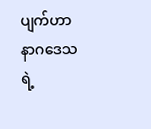ပျက်ဟာ နာဂဒေသရဲ့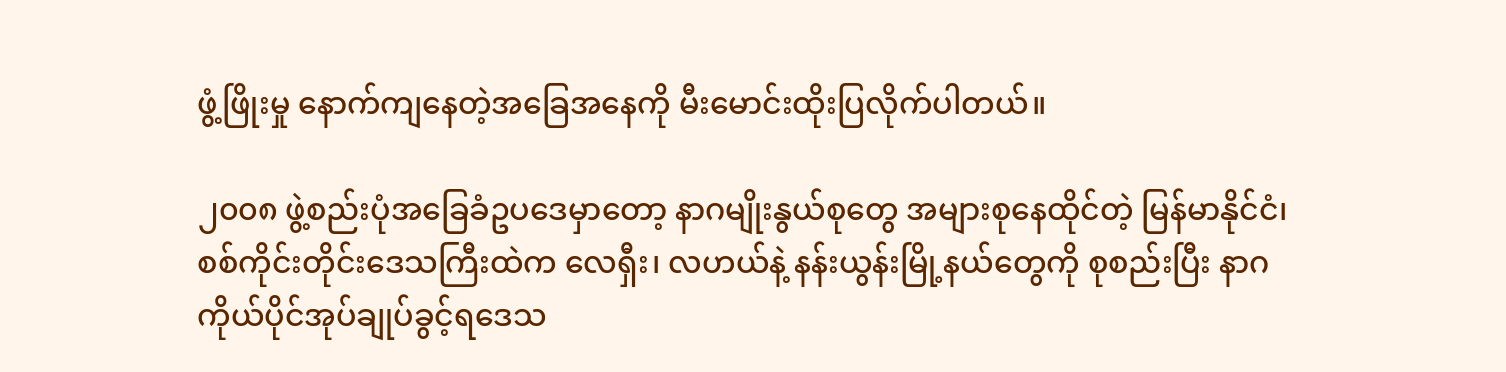ဖွံ့ဖြိုးမှု နောက်ကျနေတဲ့အခြေအနေကို မီးမောင်းထိုးပြလိုက်ပါတယ်။

၂၀၀၈ ဖွဲ့စည်းပုံအခြေခံဥပဒေမှာတော့ နာဂမျိုးနွယ်စုတွေ အများစုနေထိုင်တဲ့ မြန်မာနိုင်ငံ၊ စစ်ကိုင်းတိုင်းဒေသကြီးထဲက လေရှီး၊ လဟယ်နဲ့ နန်းယွန်းမြို့နယ်တွေကို စုစည်းပြီး နာဂ ကိုယ်ပိုင်အုပ်ချုပ်ခွင့်ရဒေသ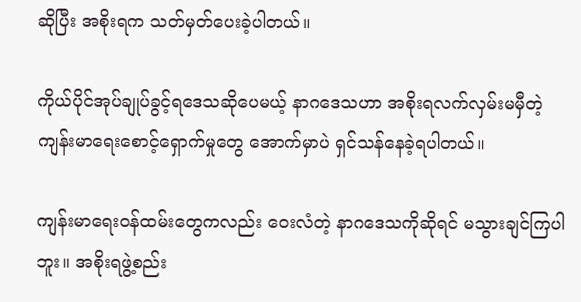ဆိုပြီး အစိုးရက သတ်မှတ်ပေးခဲ့ပါတယ်။

ကိုယ်ပိုင်အုပ်ချုပ်ခွင့်ရဒေသဆိုပေမယ့် နာဂဒေသဟာ အစိုးရလက်လှမ်းမမှီတဲ့ ကျန်းမာရေးစောင့်ရှောက်မှုတွေ အောက်မှာပဲ ရှင်သန်နေခဲ့ရပါတယ်။

ကျန်းမာရေးဝန်ထမ်းတွေကလည်း ဝေးလံတဲ့ နာဂဒေသကိုဆိုရင် မသွားချင်ကြပါဘူး။ အစိုးရဖွဲ့စည်း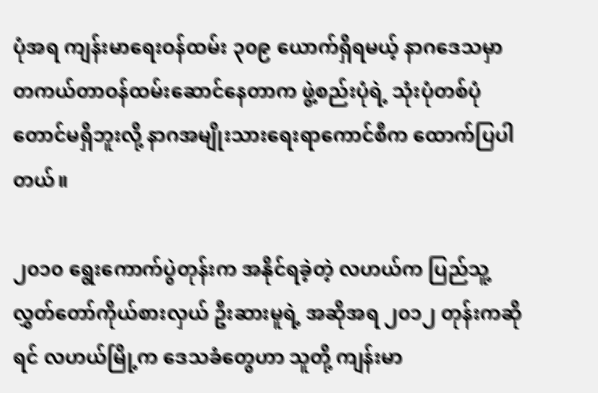ပုံအရ ကျန်းမာရေးဝန်ထမ်း ၃၀၉ ယောက်ရှိရမယ့် နာဂဒေသမှာ တကယ်တာဝန်ထမ်းဆောင်နေတာက ဖွဲ့စည်းပုံရဲ့ သုံးပုံတစ်ပုံတောင်မရှိဘူးလို့ နာဂအမျိုးသားရေးရာကောင်စီက ထောက်ပြပါတယ်။

၂၀၁၀ ရွေးကောက်ပွဲတုန်းက အနိုင်ရခဲ့တဲ့ လဟယ်က ပြည်သူ့လွှတ်တော်ကိုယ်စားလှယ် ဦးဆားမူရဲ့ အဆိုအရ ၂၀၁၂ တုန်းကဆိုရင် လဟယ်မြို့က ဒေသခံတွေဟာ သူတို့ ကျန်းမာ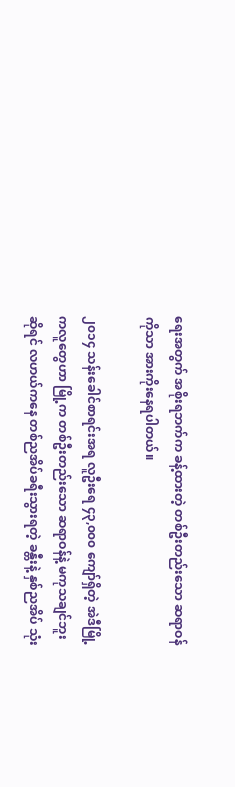ရေးအတွက် အစိုးရဘက်က ခန့်ထားတဲ့ တစ်ဦးတည်းသော ဆရာဝန်ကိုသာ အားကိုးနေရပါတယ်။

၂၀၁၄ သန်းခေါင်စာရင်းအရ လူဦးရေ ၄၃,၀၀၀ ကျော်ရှိတဲ့ အဲဒီမြို့ကလူတွေဟာ မြို့က တစ်ဦးတည်းသော ဆရာဝန်နဲ့ မကုသချင်ဘူးဆိုရင် လဟယ်ကနေ တစ်ညအိပ်ခရီးသွားရတဲ့ ခန္တီးနဲ့ နှစ်ညအိပ် သုံး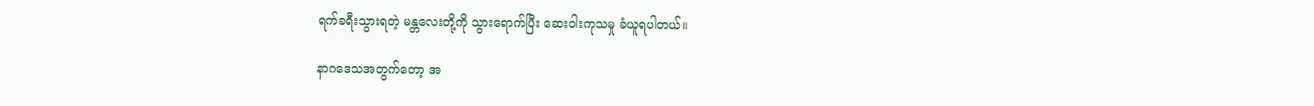ရက်ခရီးသွားရတဲ့ မန္တလေးတို့ကို သွားရောက်ပြီး ဆေးဝါးကုသမှု ခံယူရပါတယ်။

နာဂဒေသအတွက်တော့ အ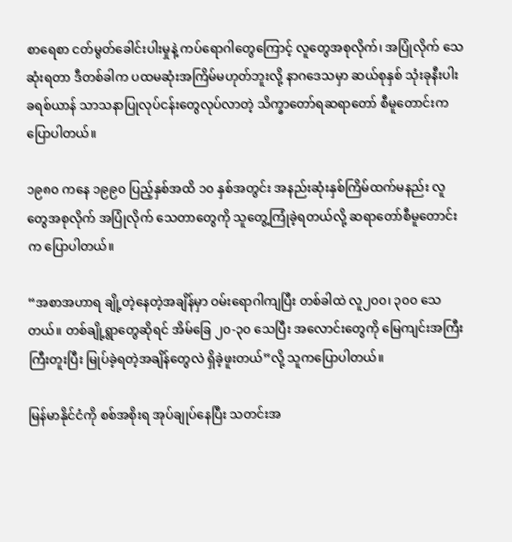စာရေစာ ငတ်မွတ်ခေါင်းပါးမှုနဲ့ ကပ်ရောဂါတွေကြောင့် လူတွေအစုလိုက်၊ အပြုံလိုက် သေဆုံးရတာ ဒီတစ်ခါက ပထမဆုံးအကြိမ်မဟုတ်ဘူးလို့ နာဂဒေသမှာ ဆယ်စုနှစ် သုံးခုနီးပါး ခရစ်ယာန် သာသနာပြုလုပ်ငန်းတွေလုပ်လာတဲ့ သိက္ခာတော်ရဆရာတော် စီမူတောင်းက ပြောပါတယ်။

၁၉၈၀ ကနေ ၁၉၉၀ ပြည့်နှစ်အထိ ၁၀ နှစ်အတွင်း အနည်းဆုံးနှစ်ကြိမ်ထက်မနည်း လူတွေအစုလိုက် အပြုံလိုက် သေတာတွေကို သူတွေ့ကြုံခဲ့ရတယ်လို့ ဆရာတော်စီမူတောင်းက ပြောပါတယ်။

“အစာအဟာရ ချို့တဲ့နေတဲ့အချိန်မှာ ဝမ်းရောဂါကျပြီး တစ်ခါထဲ လူ၂၀၀၊ ၃၀၀ သေတယ်။ တစ်ချို့ရွာတွေဆိုရင် အိမ်ခြေ ၂၀-၃၀ သေပြီး အလောင်းတွေကို မြေကျင်းအကြီးကြီးတူးပြီး မြုပ်ခဲ့ရတဲ့အချိန်တွေလဲ ရှိခဲ့ဖူးတယ်”လို့ သူကပြောပါတယ်။

မြန်မာနိုင်ငံကို စစ်အစိုးရ အုပ်ချုပ်နေပြီး သတင်းအ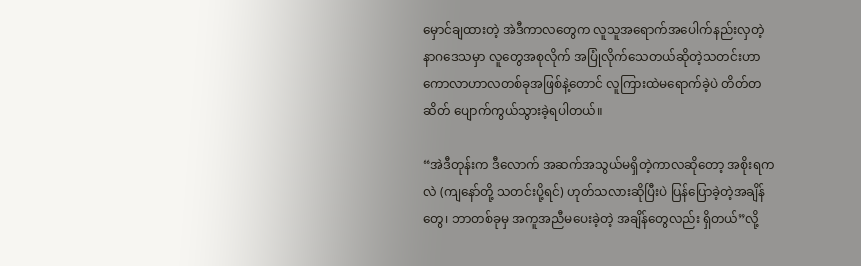မှောင်ချထားတဲ့ အဲဒီကာလတွေက လူသူအရောက်အပေါက်နည်းလှတဲ့ နာဂဒေသမှာ လူတွေအစုလိုက် အပြုံလိုက်သေတယ်ဆိုတဲ့သတင်းဟာ ကောလာဟာလတစ်ခုအဖြစ်နဲ့တောင် လူကြားထဲမရောက်ခဲ့ပဲ တိတ်တဆိတ် ပျောက်ကွယ်သွားခဲ့ရပါတယ်။

“အဲဒီတုန်းက ဒီလောက် အဆက်အသွယ်မရှိတဲ့ကာလဆိုတော့ အစိုးရကလဲ (ကျနော်တို့ သတင်းပို့ရင်) ဟုတ်သလားဆိုပြီးပဲ ပြန်ပြောခဲ့တဲ့အချိန်တွေ၊ ဘာတစ်ခုမှ အကူအညီမပေးခဲ့တဲ့ အချိန်တွေလည်း ရှိတယ်”လို့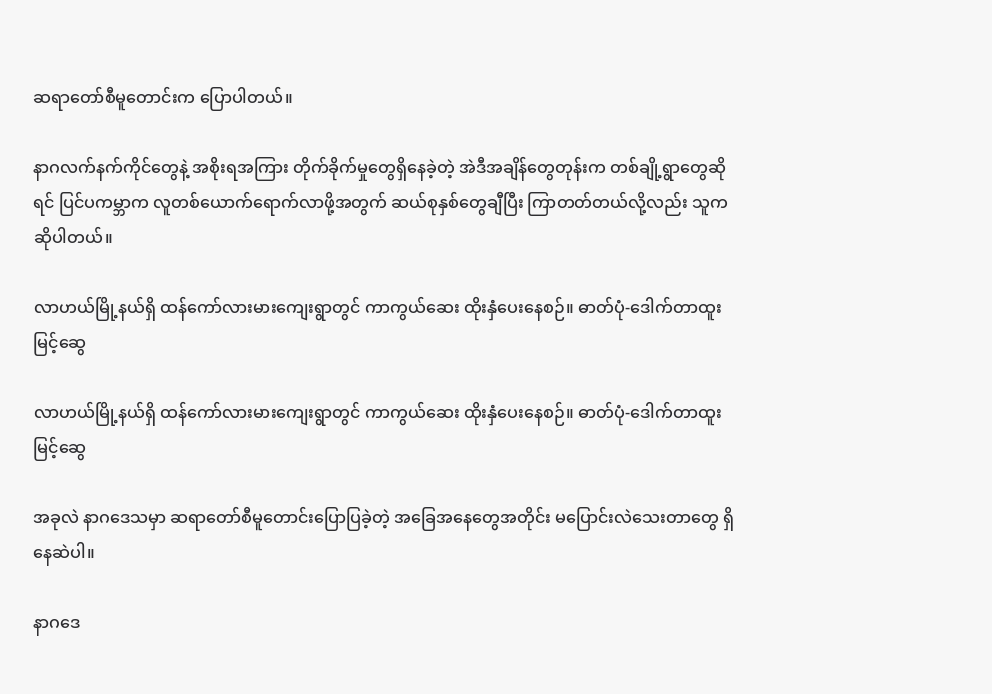ဆရာတော်စီမူတောင်းက ပြောပါတယ်။

နာဂလက်နက်ကိုင်တွေနဲ့ အစိုးရအကြား တိုက်ခိုက်မှုတွေရှိနေခဲ့တဲ့ အဲဒီအချိန်တွေတုန်းက တစ်ချို့ရွာတွေဆိုရင် ပြင်ပကမ္ဘာက လူတစ်ယောက်ရောက်လာဖို့အတွက် ဆယ်စုနှစ်တွေချီပြီး ကြာတတ်တယ်လို့လည်း သူက ဆိုပါတယ်။

လာဟယ်မြို့နယ်ရှိ ထန်ကော်လားမားကျေးရွာတွင် ကာကွယ်ဆေး ထိုးနှံပေးနေစဉ်။ ဓာတ်ပုံ-ဒေါက်တာထူးမြင့်ဆွေ

လာဟယ်မြို့နယ်ရှိ ထန်ကော်လားမားကျေးရွာတွင် ကာကွယ်ဆေး ထိုးနှံပေးနေစဉ်။ ဓာတ်ပုံ-ဒေါက်တာထူးမြင့်ဆွေ

အခုလဲ နာဂဒေသမှာ ဆရာတော်စီမူတောင်းပြောပြခဲ့တဲ့ အခြေအနေတွေအတိုင်း မပြောင်းလဲသေးတာတွေ ရှိနေဆဲပါ။

နာဂဒေ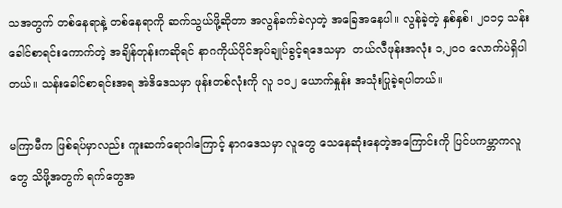သအတွက် တစ်နေရာနဲ့ တစ်နေရာကို ဆက်သွယ်ဖို့ဆိုတာ အလွန်ခက်ခဲလှတဲ့ အခြေအနေပါ။ လွန်ခဲ့တဲ့ နှစ်နှစ်၊ ၂၀၁၄ သန်းခေါင်စာရင်းကောက်တဲ့ အချိန်တုန်းကဆိုရင် နာဂကိုယ်ပိုင်အုပ်ချုပ်ခွင့်ရဒေသမှာ  တယ်လီဖုန်းအလုံး ၁,၂၀၀ လောက်ပဲရှိပါတယ်။ သန်းခေါင်စာရင်းအရ အဲဒိဒေသမှာ ဖုန်းတစ်လုံးကို လူ ၁၀၂ ယောက်နှုန်း အသုံးပြုခဲ့ရပါတယ်။

မကြာမီက ဖြစ်ရပ်မှာလည်း ကူးဆက်ရောဂါကြောင့် နာဂဒေသမှာ လူတွေ သေနေဆုံးနေတဲ့အကြောင်းကို ပြင်ပကမ္ဘာကလူတွေ သိဖို့အတွက် ရက်တွေအ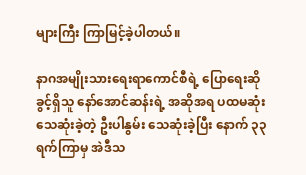များကြီး ကြာမြင့်ခဲ့ပါတယ်။

နာဂအမျိုးသားရေးရာကောင်စီရဲ့ ပြောရေးဆိုခွင့်ရှိသူ နော်အောင်ဆန်းရဲ့ အဆိုအရ ပထမဆုံး သေဆုံးခဲ့တဲ့ ဦးပါနွမ်း သေဆုံးခဲ့ပြီး နောက် ၃၃ ရက်ကြာမှ အဲဒီသ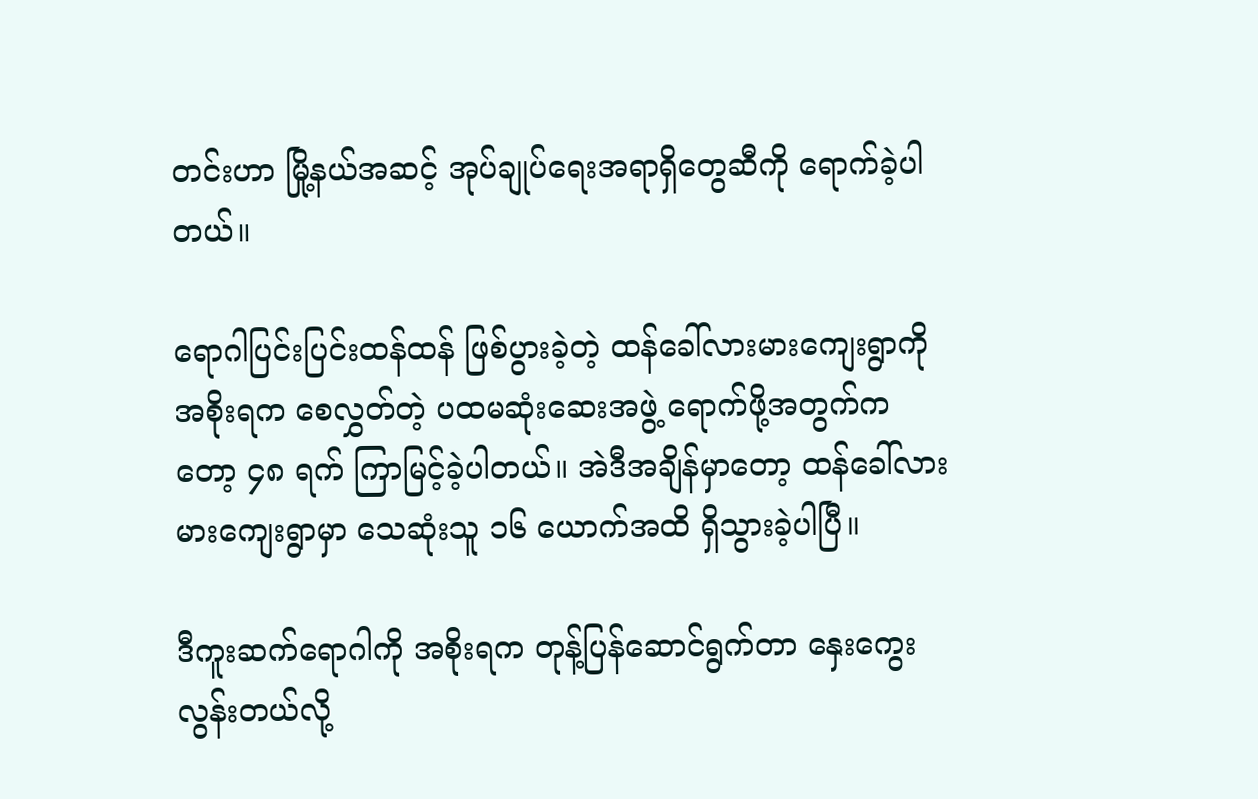တင်းဟာ မြို့နယ်အဆင့် အုပ်ချုပ်ရေးအရာရှိတွေဆီကို ရောက်ခဲ့ပါတယ်။

ရောဂါပြင်းပြင်းထန်ထန် ဖြစ်ပွားခဲ့တဲ့ ထန်ခေါ်လားမားကျေးရွာကို အစိုးရက စေလွှတ်တဲ့ ပထမဆုံးဆေးအဖွဲ့ ရောက်ဖို့အတွက်ကတော့ ၄၈ ရက် ကြာမြင့်ခဲ့ပါတယ်။ အဲဒီအချိန်မှာတော့ ထန်ခေါ်လားမားကျေးရွာမှာ သေဆုံးသူ ၁၆ ယောက်အထိ ရှိသွားခဲ့ပါပြီ။

ဒီကူးဆက်ရောဂါကို အစိုးရက တုန့်ပြန်ဆောင်ရွက်တာ နှေးကွေးလွန်းတယ်လို့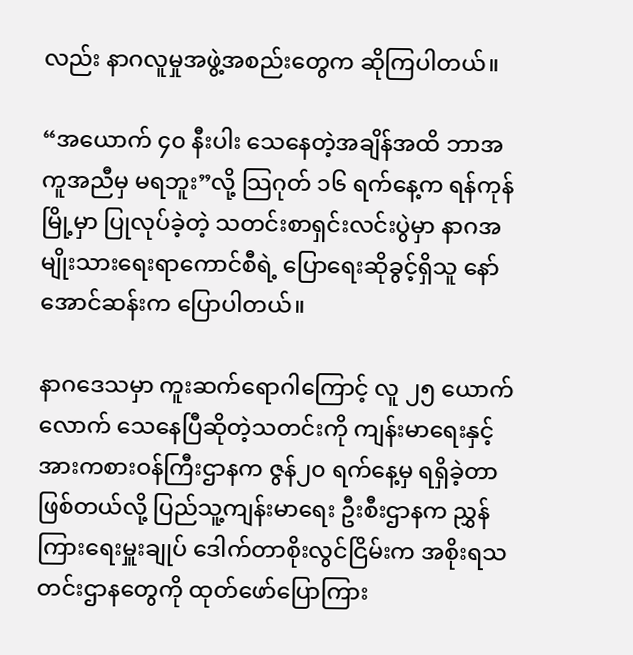လည်း နာဂလူမှုအဖွဲ့အစည်းတွေက ဆိုကြပါတယ်။

“အယောက် ၄၀ နီးပါး သေနေတဲ့အချိန်အထိ ဘာအကူအညီမှ မရဘူး”လို့ သြဂုတ် ၁၆ ရက်နေ့က ရန်ကုန်မြို့မှာ ပြုလုပ်ခဲ့တဲ့ သတင်းစာရှင်းလင်းပွဲမှာ နာဂအမျိုးသားရေးရာကောင်စီရဲ့ ပြောရေးဆိုခွင့်ရှိသူ နော်အောင်ဆန်းက ပြောပါတယ်။

နာဂဒေသမှာ ကူးဆက်ရောဂါကြောင့် လူ ၂၅ ယောက်လောက် သေနေပြီဆိုတဲ့သတင်းကို ကျန်းမာရေးနှင့် အားကစားဝန်ကြီးဌာနက ဇွန်၂၀ ရက်နေ့မှ ရရှိခဲ့တာဖြစ်တယ်လို့ ပြည်သူ့ကျန်းမာရေး ဦးစီးဌာနက ညွှန်ကြားရေးမှူးချုပ် ဒေါက်တာစိုးလွင်ငြိမ်းက အစိုးရသတင်းဌာနတွေကို ထုတ်ဖော်ပြောကြား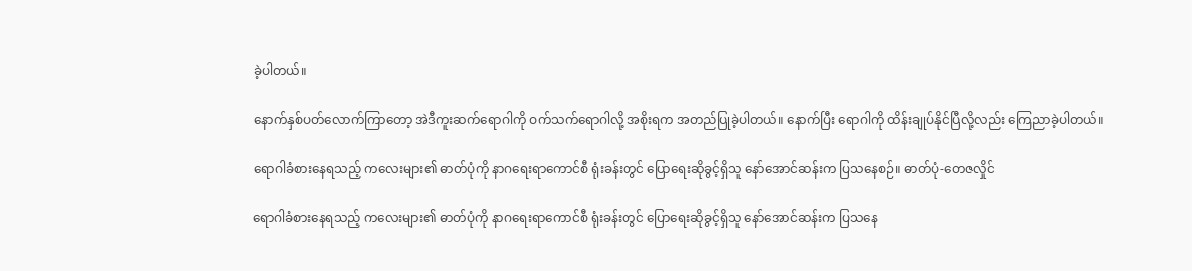ခဲ့ပါတယ်။

နောက်နှစ်ပတ်လောက်ကြာတော့ အဲဒီကူးဆက်ရောဂါကို ဝက်သက်ရောဂါလို့ အစိုးရက အတည်ပြုခဲ့ပါတယ်။ နောက်ပြီး ရောဂါကို ထိန်းချုပ်နိုင်ပြီလို့လည်း ကြေညာခဲ့ပါတယ်။

ရောဂါခံစားနေရသည့် ကလေးများ၏ ဓာတ်ပုံကို နာဂရေးရာကောင်စီ ရုံးခန်းတွင် ပြောရေးဆိုခွင့်ရှိသူ နော်အောင်ဆန်းက ပြသနေစဉ်။ ဓာတ်ပုံ-တေဇလှိုင်

ရောဂါခံစားနေရသည့် ကလေးများ၏ ဓာတ်ပုံကို နာဂရေးရာကောင်စီ ရုံးခန်းတွင် ပြောရေးဆိုခွင့်ရှိသူ နော်အောင်ဆန်းက ပြသနေ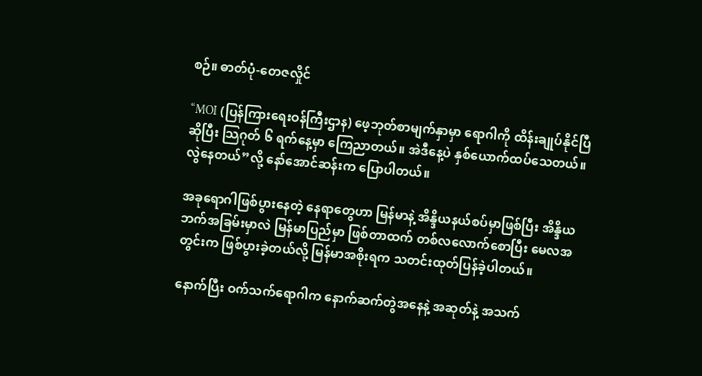စဉ်။ ဓာတ်ပုံ-တေဇလှိုင်

“MOI (ပြန်ကြားရေးဝန်ကြီးဌာန) ဖေ့ဘုတ်စာမျက်နှာမှာ ရောဂါကို ထိန်းချုပ်နိုင်ပြီဆိုပြီး သြဂုတ် ၆ ရက်နေ့မှာ ကြေညာတယ်။ အဲဒီနေ့ပဲ နှစ်ယောက်ထပ်သေတယ်။ လွဲနေတယ်”လို့ နော်အောင်ဆန်းက ပြောပါတယ်။

အခုရောဂါဖြစ်ပွားနေတဲ့ နေရာတွေဟာ မြန်မာနဲ့ အိန္ဒိယနယ်စပ်မှာဖြစ်ပြီး အိန္ဒိယဘက်အခြမ်းမှာလဲ မြန်မာပြည်မှာ ဖြစ်တာထက် တစ်လလောက်စောပြီး မေလအတွင်းက ဖြစ်ပွားခဲ့တယ်လို့ မြန်မာအစိုးရက သတင်းထုတ်ပြန်ခဲ့ပါတယ်။

နောက်ပြီး ဝက်သက်ရောဂါက နောက်ဆက်တွဲအနေနဲ့ အဆုတ်နဲ့ အသက်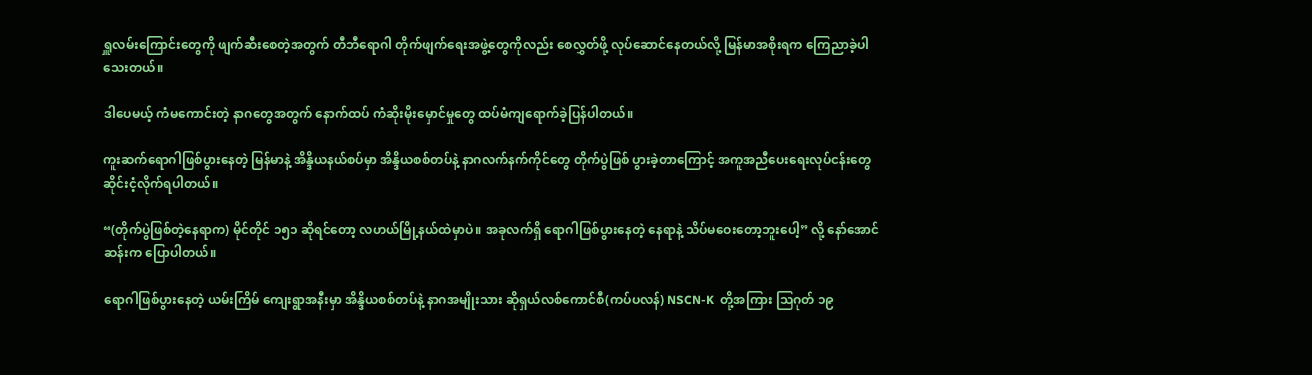ရှူလမ်းကြောင်းတွေကို ဖျက်ဆီးစေတဲ့အတွက် တီဘီရောဂါ တိုက်ဖျက်ရေးအဖွဲ့တွေကိုလည်း စေလွှတ်ဖို့ လုပ်ဆောင်နေတယ်လို့ မြန်မာအစိုးရက ကြေညာခဲ့ပါသေးတယ်။

ဒါပေမယ့် ကံမကောင်းတဲ့ နာဂတွေအတွက် နောက်ထပ် ကံဆိုးမိုးမှောင်မှုတွေ ထပ်မံကျရောက်ခဲ့ပြန်ပါတယ်။

ကူးဆက်ရောဂါဖြစ်ပွားနေတဲ့ မြန်မာနဲ့ အိန္ဒိယနယ်စပ်မှာ အိန္ဒိယစစ်တပ်နဲ့ နာဂလက်နက်ကိုင်တွေ တိုက်ပွဲဖြစ် ပွားခဲ့တာကြောင့် အကူအညီပေးရေးလုပ်ငန်းတွေ ဆိုင်းငံ့လိုက်ရပါတယ်။

“(တိုက်ပွဲဖြစ်တဲ့နေရာက) မိုင်တိုင် ၁၅၁ ဆိုရင်တော့ လဟယ်မြို့နယ်ထဲမှာပဲ။ အခုလက်ရှိ ရောဂါဖြစ်ပွားနေတဲ့ နေရာနဲ့ သိပ်မဝေးတော့ဘူးပေါ့” လို့ နော်အောင်ဆန်းက ပြောပါတယ်။

ရောဂါဖြစ်ပွားနေတဲ့ ယမ်းကြိမ် ကျေးရွာအနီးမှာ အိန္ဒိယစစ်တပ်နဲ့ နာဂအမျိုးသား ဆိုရှယ်လစ်ကောင်စီ(ကပ်ပလန်) NSCN-K  တို့အကြား သြဂုတ် ၁၉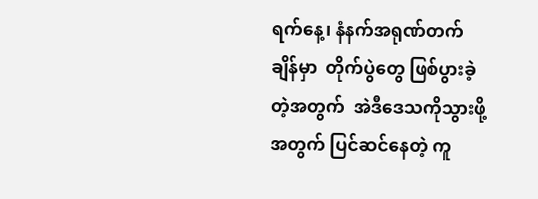ရက်နေ့၊ နံနက်အရုဏ်တက်ချိန်မှာ  တိုက်ပွဲတွေ ဖြစ်ပွားခဲ့တဲ့အတွက်  အဲဒီဒေသကိုသွားဖို့အတွက် ပြင်ဆင်နေတဲ့ ကူ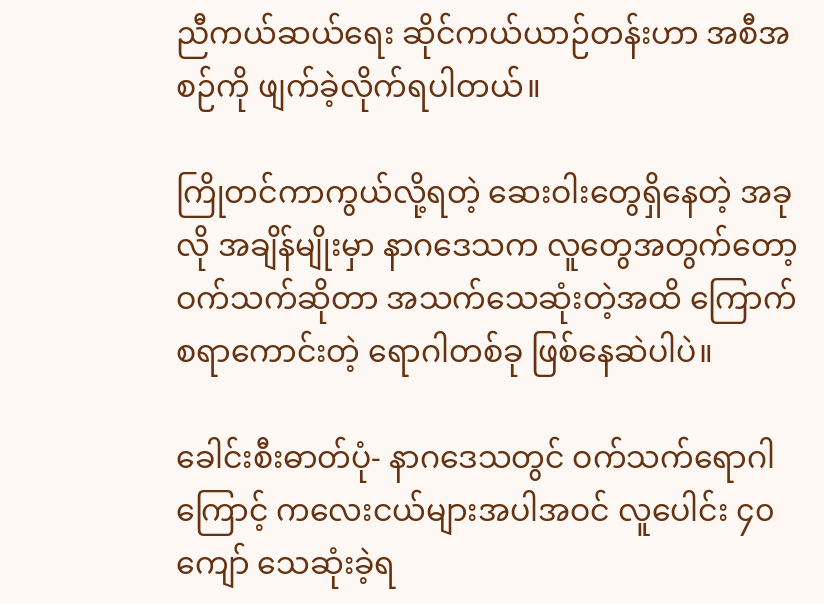ညီကယ်ဆယ်ရေး ဆိုင်ကယ်ယာဉ်တန်းဟာ အစီအစဉ်ကို ဖျက်ခဲ့လိုက်ရပါတယ်။

ကြိုတင်ကာကွယ်လို့ရတဲ့ ဆေးဝါးတွေရှိနေတဲ့ အခုလို အချိန်မျိုးမှာ နာဂဒေသက လူတွေအတွက်တော့ ဝက်သက်ဆိုတာ အသက်သေဆုံးတဲ့အထိ ကြောက်စရာကောင်းတဲ့ ရောဂါတစ်ခု ဖြစ်နေဆဲပါပဲ။

ခေါင်းစီးဓာတ်ပုံ- နာဂဒေသတွင် ဝက်သက်ရောဂါကြောင့် ကလေးငယ်များအပါအဝင် လူပေါင်း ၄၀ ကျော် သေဆုံးခဲ့ရ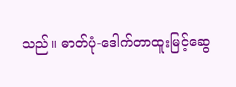သည်။ ဓာတ်ပုံ-ဒေါက်တာထူးမြင့်ဆွေ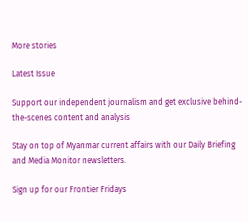More stories

Latest Issue

Support our independent journalism and get exclusive behind-the-scenes content and analysis

Stay on top of Myanmar current affairs with our Daily Briefing and Media Monitor newsletters.

Sign up for our Frontier Fridays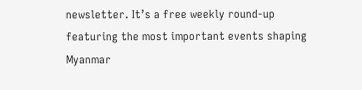newsletter. It’s a free weekly round-up featuring the most important events shaping Myanmar